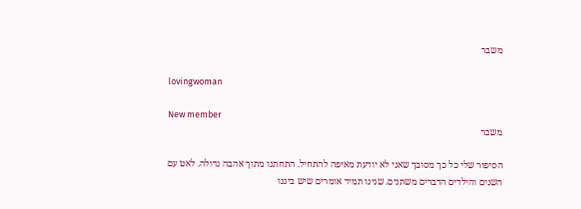משבר

lovingwoman

New member
משבר

הסיפור שלי כל כך מסובך שאני לא יודעת מאיפה להתחיל. התחתנו מתוך אהבה גדולה. לאט עם השנים והילדים הדברים משתנים. שנינו תמיד אומרים שיש ביננו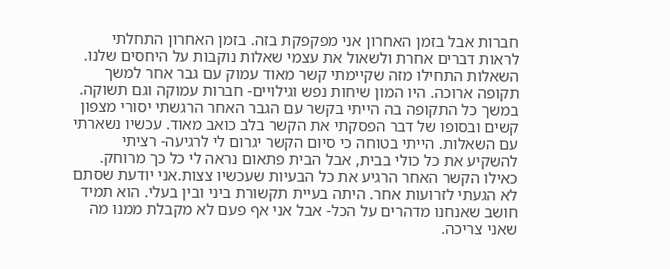חברות אבל בזמן האחרון אני מפקפקת בזה. בזמן האחרון התחלתי לראות דברים אחרת ולשאול את עצמי שאלות נוקבות על היחסים שלנו. השאלות התחילו מזה שקיימתי קשר מאוד עמוק עם גבר אחר למשך תקופה ארוכה. היו המון שיחות נפש וגילויים- חברות עמוקה וגם תשוקה. במשך כל התקופה בה הייתי בקשר עם הגבר האחר הרגשתי יסורי מצפון קשים ובסופו של דבר הפסקתי את הקשר בלב כואב מאוד. עכשיו נשארתי עם השאלות. הייתי בטוחה כי סיום הקשר יגרום לי לרגיעה- רציתי להשקיע את כל כולי בבית, אבל הבית פתאום נראה לי כל כך מרוחק. כאילו הקשר האחר הרגיע את כל הבעיות שעכשיו צצות.אני יודעת שסתם לא הגעתי לזרועות אחר. היתה בעיית תקשורת ביני ובין בעלי. הוא תמיד חושב שאנחנו מדהרים על הכל- אבל אני אף פעם לא מקבלת ממנו מה שאני צריכה.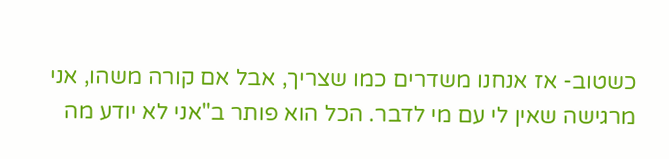כשטוב- אז אנחנו משדרים כמו שצריך, אבל אם קורה משהו, אני מרגישה שאין לי עם מי לדבר. הכל הוא פותר ב"אני לא יודע מה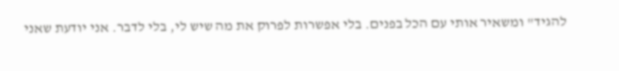להגיד" ומשאיר אותי עם הכל בפנים. בלי אפשרות לפרוק את מה שיש לי, בלי לדבר. אני יודעת שאני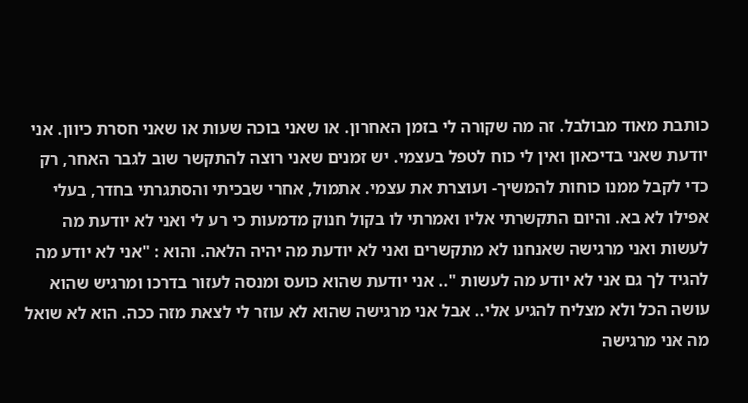כותבת מאוד מבולבל. זה מה שקורה לי בזמן האחרון. או שאני בוכה שעות או שאני חסרת כיוון. אני יודעת שאני בדיכאון ואין לי כוח לטפל בעצמי. יש זמנים שאני רוצה להתקשר שוב לגבר האחר, רק כדי לקבל ממנו כוחות להמשיך- ועוצרת את עצמי. אתמול, אחרי שבכיתי והסתגרתי בחדר, בעלי אפילו לא בא. והיום התקשרתי אליו ואמרתי לו בקול חנוק מדמעות כי רע לי ואני לא יודעת מה לעשות ואני מרגישה שאנחנו לא מתקשרים ואני לא יודעת מה יהיה הלאה. והוא : "אני לא יודע מה להגיד לך גם אני לא יודע מה לעשות ".. אני יודעת שהוא כועס ומנסה לעזור בדרכו ומרגיש שהוא עושה הכל ולא מצליח להגיע אלי.. אבל אני מרגישה שהוא לא עוזר לי לצאת מזה ככה. הוא לא שואל מה אני מרגישה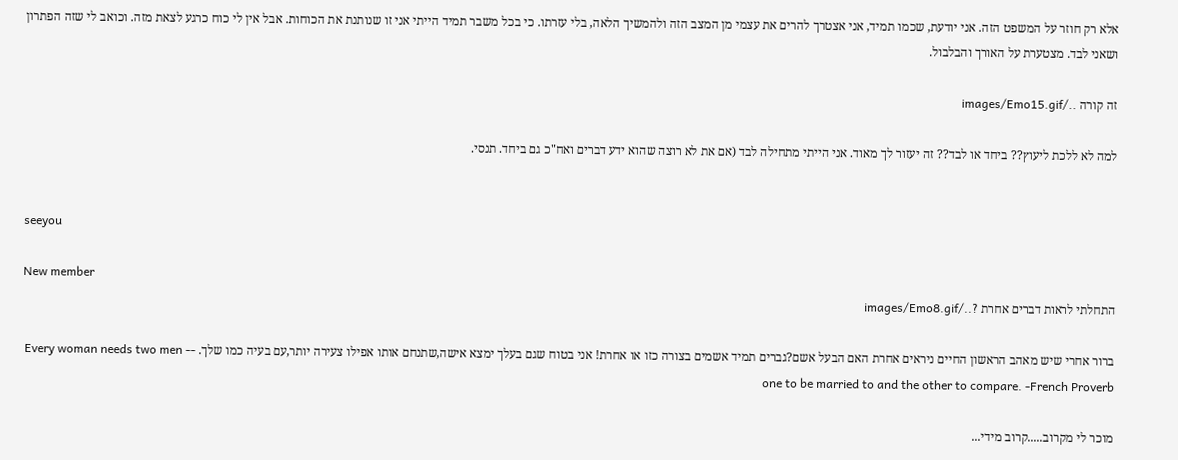אלא רק חוזר על המשפט הזה. אני יודעת, שכמו תמיד, אני אצטרך להרים את עצמי מן המצב הזה ולהמשיך הלאה, בלי עזרתו. כי בכל משבר תמיד הייתי אני זו שנותנת את הכוחות. אבל אין לי כוח כרגע לצאת מזה. וכואב לי שזה הפתרון ושאני לבד. מצטערת על האורך והבלבול.

זה קורה ../images/Emo15.gif

למה לא ללכת ליעוץ?? ביחד או לבד?? זה יעזור לך מאוד. אני הייתי מתחילה לבד (אם את לא רוצה שהוא ידע דברים ואח"כ גם ביחד. תנסי.


seeyou

New member
התחלתי לראות דברים אחרת ?../images/Emo8.gif

ברור אחרי שיש מאהב הראשון החיים ניראים אחרת האם הבעל אשם?גברים תמיד אשמים בצורה כזו או אחרת! אני בטוח שגם בעלך ימצא אישה,שתנחם אותו אפילו צעירה יותר,עם בעיה כמו שלך. Every woman needs two men -- one to be married to and the other to compare. -French Proverb

מוכר לי מקרוב.....קרוב מידי...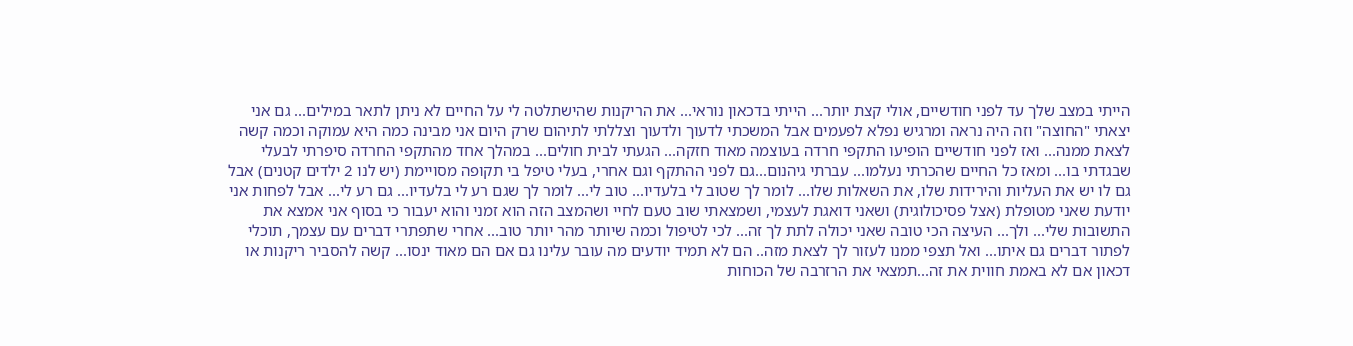הייתי במצב שלך עד לפני חודשיים, אולי קצת יותר... הייתי בדכאון נוראי... את הריקנות שהישתלטה לי על החיים לא ניתן לתאר במילים... גם אני יצאתי "החוצה" וזה היה נראה ומרגיש נפלא לפעמים אבל המשכתי לדעוך ולדעוך וצללתי לתיהום שרק היום אני מבינה כמה היא עמוקה וכמה קשה לצאת ממנה... ואז לפני חודשיים הופיעו התקפי חרדה בעוצמה מאוד חזקה... הגעתי לבית חולים... במהלך אחד מהתקפי החרדה סיפרתי לבעלי שבגדתי בו... ומאז כל החיים שהכרתי נעלמו... עברתי גיהנום...גם לפני ההתקף וגם אחרי, בעלי טיפל בי תקופה מסויימת (יש לנו 2 ילדים קטנים) אבל גם לו יש את העליות והירידות שלו, את השאלות שלו... לומר לך שטוב לי בלעדיו... טוב לי... לומר לך שגם רע לי בלעדיו... גם רע לי... אבל לפחות אני יודעת שאני מטופלת (אצל פסיכולוגית) ושאני דואגת לעצמי, ושמצאתי שוב טעם לחיי ושהמצב הזה הוא זמני והוא יעבור כי בסוף אני אמצא את התשובות שלי... ולך... העיצה הכי טובה שאני יכולה לתת לך זה... לכי לטיפול וכמה שיותר מהר יותר טוב... אחרי שתפתרי דברים עם עצמך, תוכלי לפתור דברים גם איתו... ואל תצפי ממנו לעזור לך לצאת מזה.. הם לא תמיד יודעים מה עובר עלינו גם אם הם מאוד ינסו... קשה להסביר ריקנות או דכאון אם לא באמת חווית את זה...תמצאי את הרזרבה של הכוחות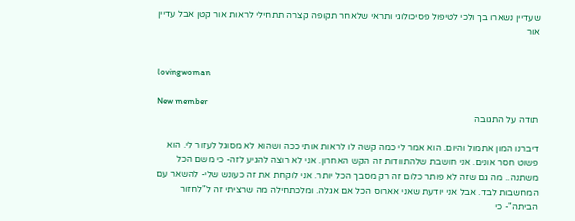שעדיין נשארו בך ולכי לטיפול פסיכולוגי ותראי שלאחר תקופה קצרה תתחילי לראות אור קטן אבל עדיין אור


lovingwoman

New member
תודה על התגובה

דיברנו המון אתמול והיום. הוא אמר לי כמה קשה לו לראות אותי ככה ושהוא לא מסוגל לעזור לי. הוא פשוט חסר אונים. אני חושבת שלהתוודות זה הקש האחרון. אני לא רוצה להגיע לזה- כי משם הכל משתנה.. מה גם שזה לא פותר כלום זה רק מסבך הכל יותר. אני לוקחת את זה כעונש שלי- להשאר עם המחשבות לבד. אבל אני יודעת שאני אארוס הכל אם אגלה. ומלכתחילה מה שרציתי זה ל"לחזור הביתה"- כי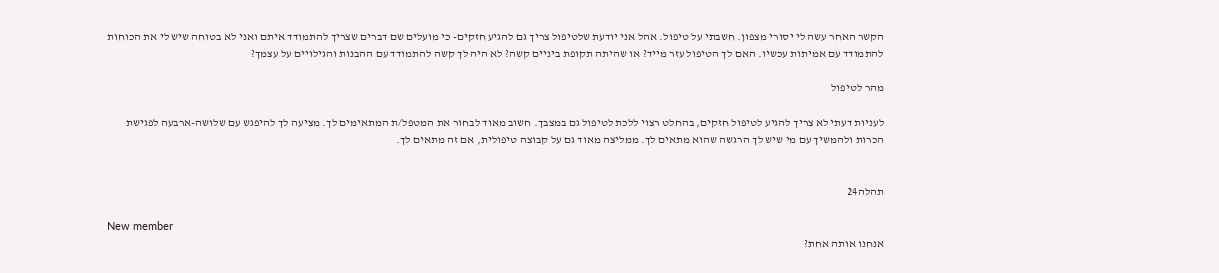הקשר האחר עשה לי יסורי מצפון. חשבתי על טיפול. אהל אני יודעת שלטיפול צריך גם להגיע חזקים- כי מועלים שם דברים שצריך להתמודד איתם ואני לא בטוחה שיש לי את הכוחות להתמודד עם אמיתות עכשיו. האם לך הטיפול עזר מייד? או שהיתה תקופת ביניים קשה? לא היה לך קשה להתמודד עם ההבנות והגילויים על עצמך?

מהר לטיפול

לעניות דעתי לא צריך להגיע לטיפול חזקים, בהחלט רצוי ללכת לטיפול גם במצבך. חשוב מאוד לבחור את המטפל/ת המתאימים לך. מציעה לך להיפגש עם שלושה-ארבעה לפגישת הכרות ולהמשיך עם מי שיש לך הרגשה שהוא מתאים לך. ממליצה מאוד גם על קבוצה טיפולית, אם זה מתאים לך.


תהלה24

New member
אנחנו אותה אחת?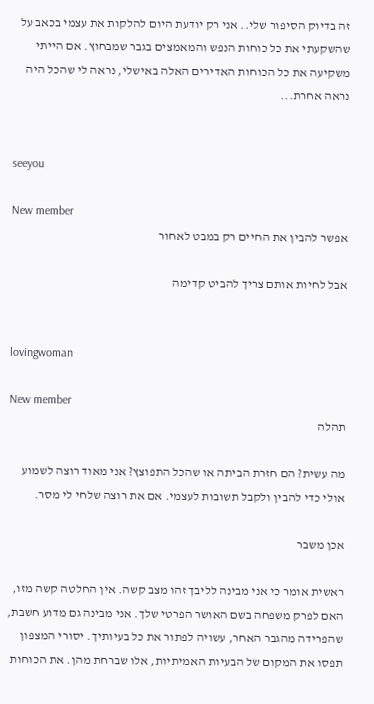זה בדיוק הסיפור שלי.. אני רק יודעת היום להלקות את עצמי בכאב על שהשקעתי את כל כוחות הנפש והמאמצים בגבר שמבחוץ. אם הייתי משקיעה את כל הכוחות האדירים האלה באישלי, נראה לי שהכל היה נראה אחרת...


seeyou

New member
אפשר להבין את החיים רק במבט לאחור

אבל לחיות אותם צריך להביט קדימה


lovingwoman

New member
תהלה

מה עשית? הם חזרת הביתה או שהכל התפוצץ? אני מאוד רוצה לשמוע אולי כדי להבין ולקבל תשובות לעצמי. אם את רוצה שלחי לי מסר.

אכן משבר

ראשית אומר כי אני מבינה לליבך זהו מצב קשה. אין החלטה קשה מזו, האם לפרק משפחה בשם האושר הפרטי שלך. אני מבינה גם מדוע חשבת, שהפרידה מהגבר האחר, עשויה לפתור את כל בעיותיך. יסורי המצפון תפסו את המקום של הבעיות האמיתיות, אלו שברחת מהן. את הכוחות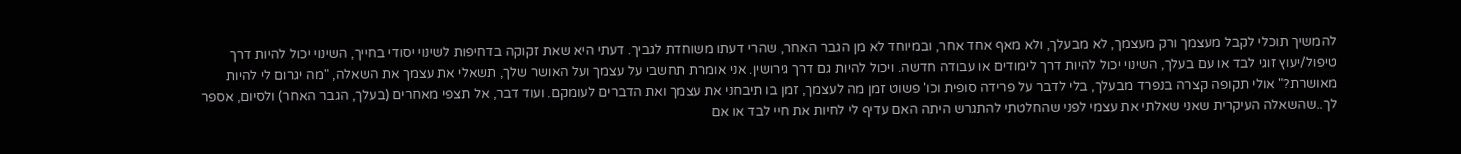להמשיך תוכלי לקבל מעצמך ורק מעצמך, לא מבעלך, ולא מאף אחד אחר, ובמיוחד לא מן הגבר האחר, שהרי דעתו משוחדת לגביך. דעתי היא שאת זקוקה בדחיפות לשינוי יסודי בחייך, השינוי יכול להיות דרך טיפול/יעוץ זוגי לבד או עם בעלך, השינוי יכול להיות דרך לימודים או עבודה חדשה. ויכול להיות גם דרך גירושין. אני אומרת תחשבי על עצמך ועל האושר שלך, תשאלי את עצמך את השאלה, "מה יגרום לי להיות מאושרת?" אולי תקופה קצרה בנפרד מבעלך, בלי לדבר על פרידה סופית וכו' פשוט זמן מה לעצמך, זמן בו תיבחני את עצמך ואת הדברים לעומקם. ועוד דבר, אל תצפי מאחרים (בעלך, הגבר האחר) ולסיום, אספר לך..שהשאלה העיקרית שאני שאלתי את עצמי לפני שהחלטתי להתגרש היתה האם עדיף לי לחיות את חיי לבד או אם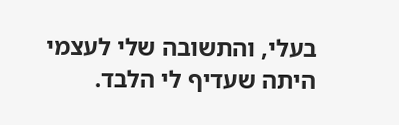בעלי, והתשובה שלי לעצמי היתה שעדיף לי הלבד.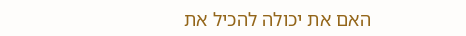האם את יכולה להכיל את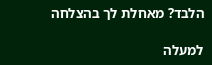הלבד? מאחלת לך בהצלחה

למעלה